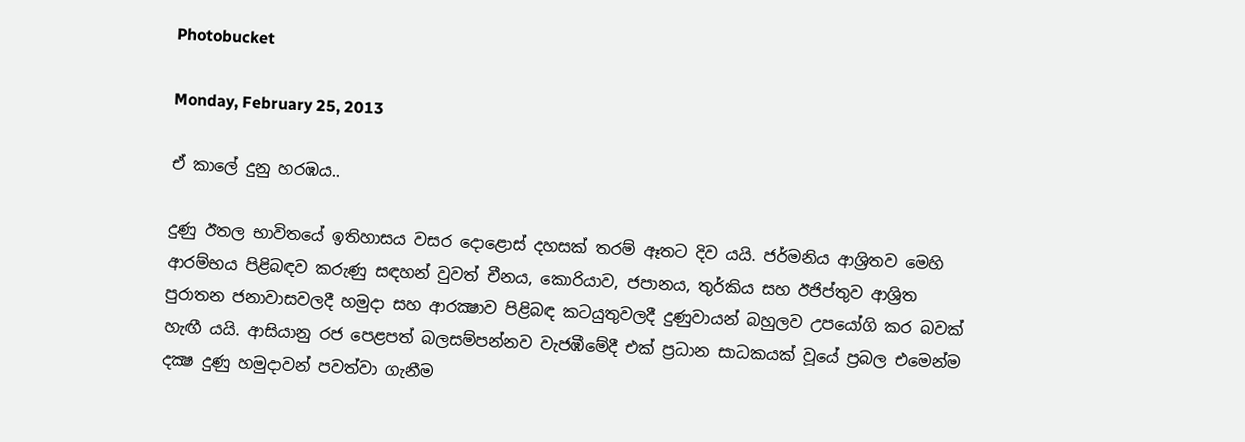Photobucket

Monday, February 25, 2013

ඒ කාලේ දුනු හරඹය..

දුණු ඊතල භාවිතයේ ඉතිහාසය වසර දොළොස්‌ දහසක්‌ තරම් ඈතට දිව යයි. ජර්මනිය ආශ්‍රිතව මෙහි ආරම්භය පිළිබඳව කරුණු සඳහන් වුවත් චීනය, කොරියාව, ජපානය, තුර්කිය සහ ඊජිප්තුව ආශ්‍රිත පුරාතන ජනාවාසවලදී හමුදා සහ ආරක්‍ෂාව පිළිබඳ කටයුතුවලදී දුණුවායන් බහුලව උපයෝගි කර බවක්‌ හැඟී යයි. ආසියානු රජ පෙළපත් බලසම්පන්නව වැජඹීමේදී එක්‌ ප්‍රධාන සාධකයක්‌ වූයේ ප්‍රබල එමෙන්ම දක්‍ෂ දුණු හමුදාවන් පවත්වා ගැනීම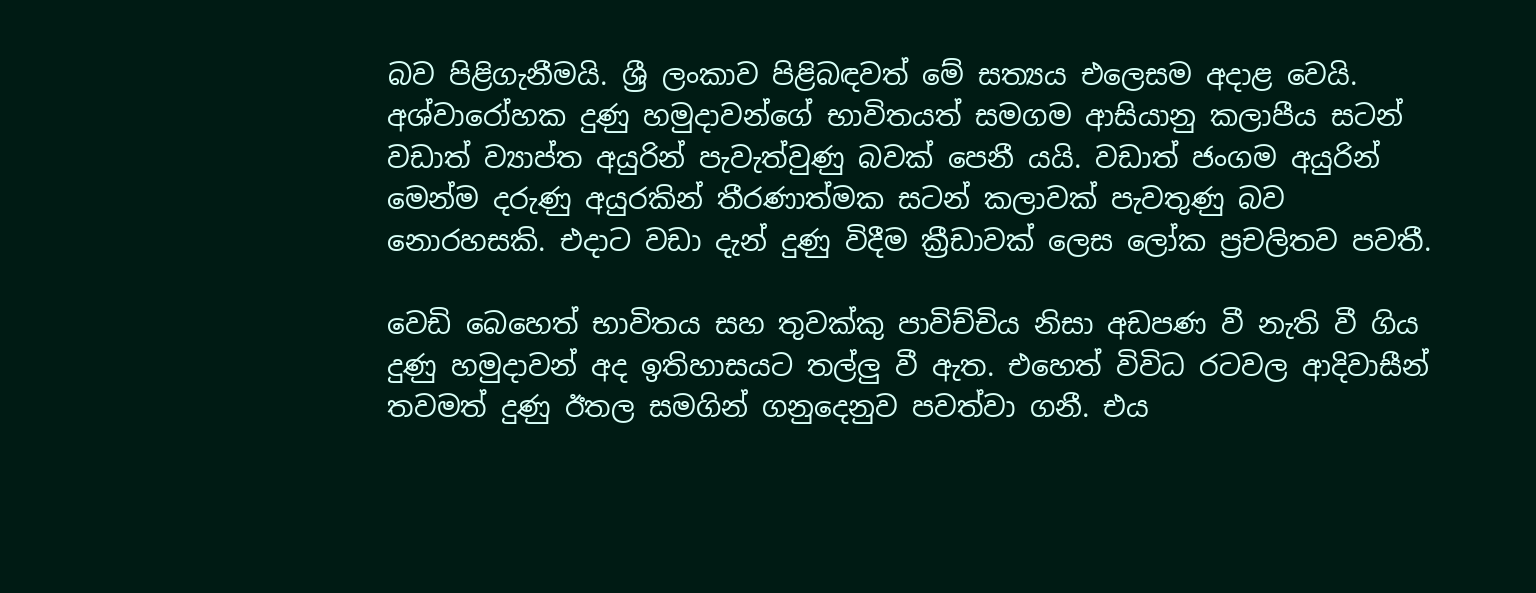බව පිළිගැනීමයි. ශ්‍රී ලංකාව පිළිබඳවත් මේ සත්‍යය එලෙසම අදාළ වෙයි. අශ්වාරෝහක දුණු හමුදාවන්ගේ භාවිතයත් සමගම ආසියානු කලාපීය සටන් වඩාත් ව්‍යාප්ත අයුරින් පැවැත්වුණු බවක්‌ පෙනී යයි. වඩාත් ජංගම අයුරින් මෙන්ම දරුණු අයුරකින් තීරණාත්මක සටන් කලාවක්‌ පැවතුණු බව නොරහසකි. එදාට වඩා දැන් දුණු විදීම ක්‍රීඩාවක්‌ ලෙස ලෝක ප්‍රචලිතව පවතී.

වෙඩි බෙහෙත් භාවිතය සහ තුවක්‌කු පාවිච්චිය නිසා අඩපණ වී නැති වී ගිය දුණු හමුදාවන් අද ඉතිහාසයට තල්ලු වී ඇත. එහෙත් විවිධ රටවල ආදිවාසීන් තවමත් දුණු ඊතල සමගින් ගනුදෙනුව පවත්වා ගනී. එය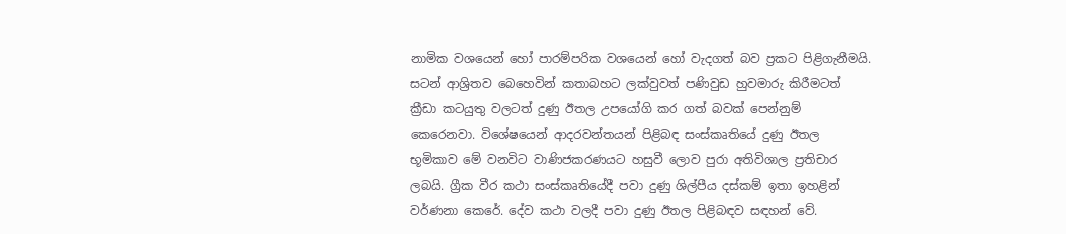නාමික වශයෙන් හෝ පාරම්පරික වශයෙන් හෝ වැදගත් බව ප්‍රකට පිළිගැනීමයි. සටන් ආශ්‍රිතව බෙහෙවින් කතාබහට ලක්‌වුවත් පණිවුඩ හුවමාරු කිරීමටත් ක්‍රීඩා කටයුතු වලටත් දුණු ඊතල උපයෝගි කර ගත් බවක්‌ පෙන්නුම් කෙරෙනවා. විශේෂයෙන් ආදරවන්තයන් පිළිබඳ සංස්‌කෘතියේ දුණු ඊතල භූමිකාව මේ වනවිට වාණිජකරණයට හසුවී ලොව පුරා අතිවිශාල ප්‍රතිචාර ලබයි. ග්‍රීක වීර කථා සංස්‌කෘතියේදී පවා දුණු ශිල්පීය දස්‌කම් ඉතා ඉහළින් වර්ණනා කෙරේ. දේව කථා වලදී පවා දුණු ඊතල පිළිබඳව සඳහන් වේ.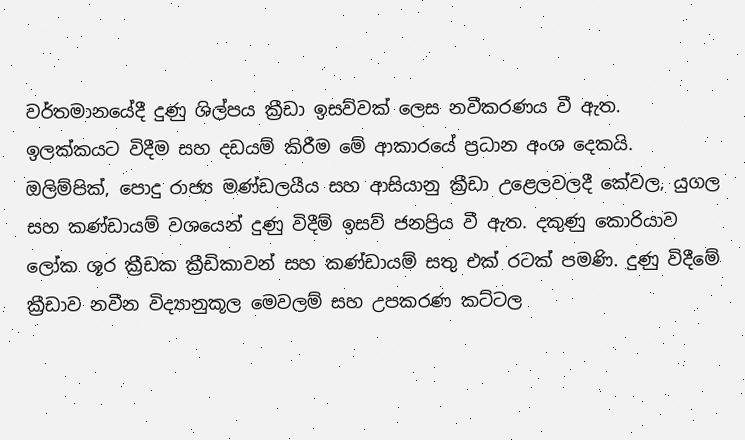වර්තමානයේදී දුණු ශිල්පය ක්‍රීඩා ඉසව්වක්‌ ලෙස නවීකරණය වී ඇත. ඉලක්‌කයට විදීම සහ දඩයම් කිරීම මේ ආකාරයේ ප්‍රධාන අංශ දෙකයි. ඔලිම්පික්‌, පොදු රාජ්‍ය මණ්‌ඩලයීය සහ ආසියානු ක්‍රීඩා උළෙලවලදී කේවල, යුගල සහ කණ්‌ඩායම් වශයෙන් දුණු විදීම් ඉසව් ජනප්‍රිය වී ඇත. දකුණු කොරියාව ලෝක ශූර ක්‍රීඩක ක්‍රීඩිකාවන් සහ කණ්‌ඩායම් සතු එක්‌ රටක්‌ පමණි. දුණු විදීමේ ක්‍රීඩාව නවීන විද්‍යානුකූල මෙවලම් සහ උපකරණ කට්‌ටල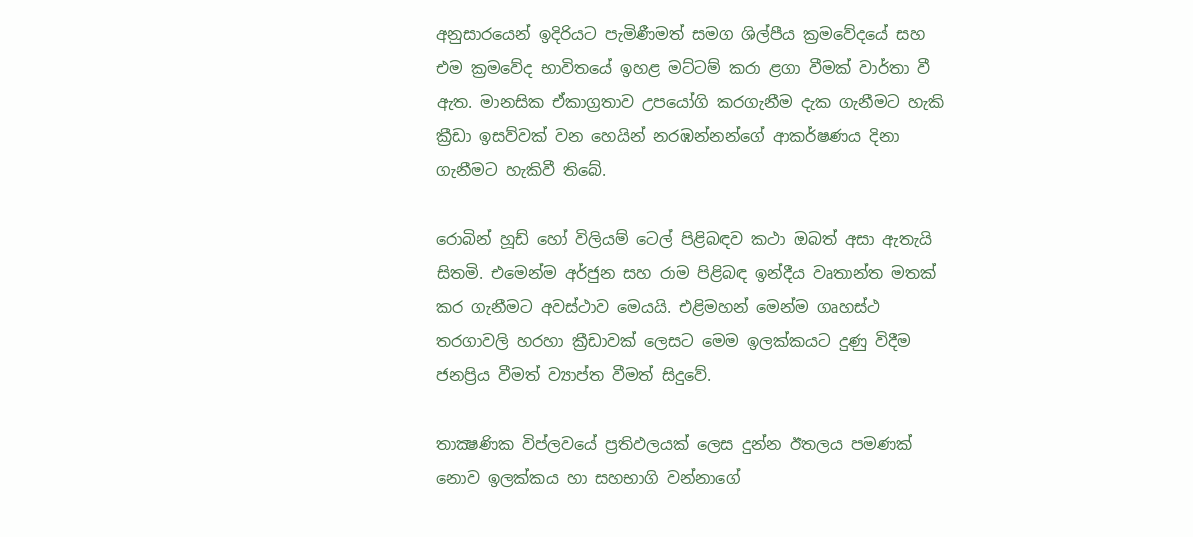අනුසාරයෙන් ඉදිරියට පැමිණීමත් සමග ශිල්පීය ක්‍රමවේදයේ සහ එම ක්‍රමවේද භාවිතයේ ඉහළ මට්‌ටම් කරා ළගා වීමක්‌ වාර්තා වී ඇත. මානසික ඒකාග්‍රතාව උපයෝගි කරගැනීම දැක ගැනීමට හැකි ක්‍රීඩා ඉසව්වක්‌ වන හෙයින් නරඹන්නන්ගේ ආකර්ෂණය දිනා ගැනීමට හැකිවී තිබේ.

රොබින් හූඩ් හෝ විලියම් ටෙල් පිළිබඳව කථා ඔබත් අසා ඇතැයි සිතමි. එමෙන්ම අර්ජුන සහ රාම පිළිබඳ ඉන්දීය වෘතාන්ත මතක්‌ කර ගැනීමට අවස්‌ථාව මෙයයි. එළිමහන් මෙන්ම ගෘහස්‌ථ තරගාවලි හරහා ක්‍රීඩාවක්‌ ලෙසට මෙම ඉලක්‌කයට දුණු විදීම ජනප්‍රිය වීමත් ව්‍යාප්ත වීමත් සිදුවේ.

තාක්‍ෂණික විප්ලවයේ ප්‍රතිඵලයක්‌ ලෙස දුන්න ඊතලය පමණක්‌ නොව ඉලක්‌කය හා සහභාගි වන්නාගේ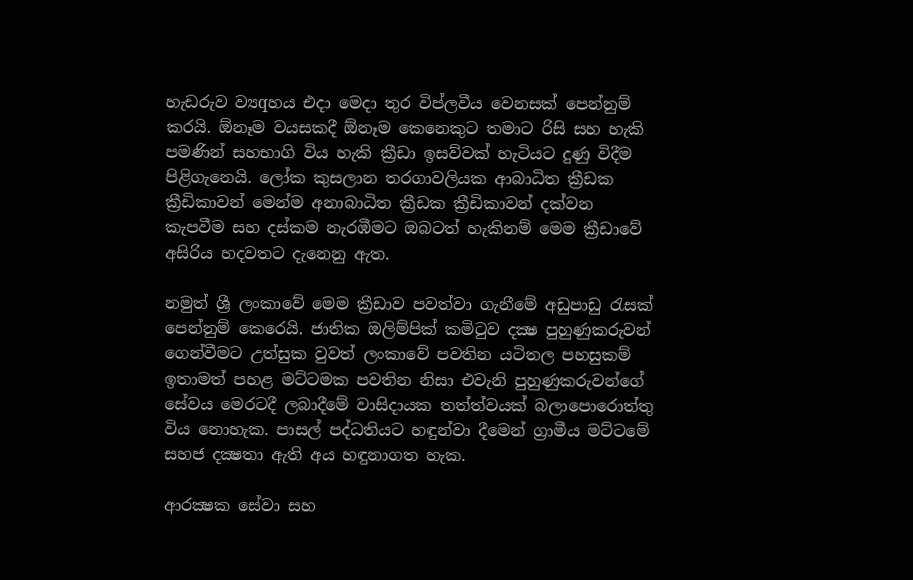හැඩරුව ව්‍යqහය එදා මෙදා තුර විප්ලවීය වෙනසක්‌ පෙන්නුම් කරයි. ඕනෑම වයසකදී ඕනෑම කෙනෙකුට තමාට රිසි සහ හැකි පමණින් සහභාගි විය හැකි ක්‍රීඩා ඉසව්වක්‌ හැටියට දුණු විදීම පිළිගැනෙයි. ලෝක කුසලාන තරගාවලියක ආබාධිත ක්‍රීඩක ක්‍රීඩිකාවන් මෙන්ම අනාබාධිත ක්‍රීඩක ක්‍රීඩිකාවන් දක්‌වන කැපවීම සහ දස්‌කම නැරඹීමට ඔබටත් හැකිනම් මෙම ක්‍රීඩාවේ අසිරිය හදවතට දැනෙනු ඇත.

නමුත් ශ්‍රී ලංකාවේ මෙම ක්‍රීඩාව පවත්වා ගැනීමේ අඩුපාඩු රැසක්‌ පෙන්නුම් කෙරෙයි. ජාතික ඔලිම්පික්‌ කමිටුව දක්‍ෂ පුහුණුකරුවන් ගෙන්වීමට උත්සුක වුවත් ලංකාවේ පවතින යටිතල පහසුකම් ඉතාමත් පහළ මට්‌ටමක පවතින නිසා එවැනි පුහුණුකරුවන්ගේ සේවය මෙරටදී ලබාදීමේ වාසිදායක තත්ත්වයක්‌ බලාපොරොත්තු විය නොහැක. පාසල් පද්ධතියට හඳුන්වා දීමෙන් ග්‍රාමීය මට්‌ටමේ සහජ දක්‍ෂතා ඇති අය හඳුනාගත හැක.

ආරක්‍ෂක සේවා සහ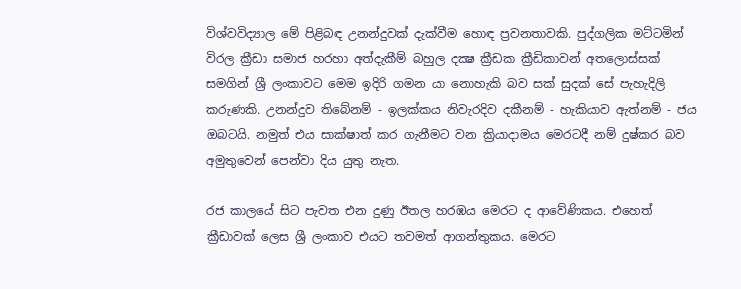විශ්වවිද්‍යාල මේ පිළිබඳ උනන්දුවක්‌ දැක්‌වීම හොඳ ප්‍රවනතාවකි. පුද්ගලික මට්‌ටමින් විරල ක්‍රීඩා සමාජ හරහා අත්දැකීම් බහුල දක්‍ෂ ක්‍රීඩක ක්‍රීඩිකාවන් අතලොස්‌සක්‌ සමගින් ශ්‍රී ලංකාවට මෙම ඉදිරි ගමන යා නොහැකි බව සක්‌ සුදක්‌ සේ පැහැදිලි කරුණකි. උනන්දුව තිබේනම් - ඉලක්‌කය නිවැරදිව දකීනම් - හැකියාව ඇත්නම් - ජය ඔබටයි. නමුත් එය සාක්‌ෂාත් කර ගැනීමට වන ක්‍රියාදාමය මෙරටදී නම් දුෂ්කර බව අමුතුවෙන් පෙන්වා දිය යුතු නැත.

රජ කාලයේ සිට පැවත එන දුණු ඊතල හරඹය මෙරට ද ආවේණිකය. එහෙත් ක්‍රීඩාවක්‌ ලෙස ශ්‍රී ලංකාව එයට තවමත් ආගන්තුකය. මෙරට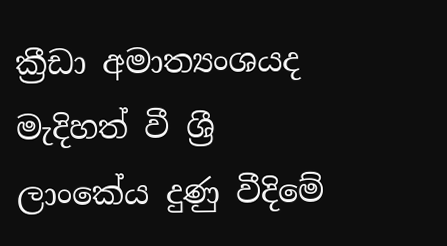ක්‍රීඩා අමාත්‍යංශයද මැදිහත් වී ශ්‍රී ලාංකේය දුණු වීදිමේ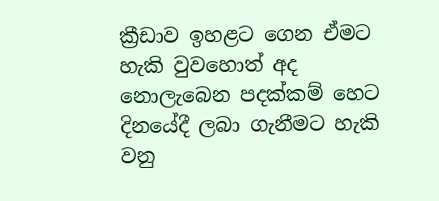ක්‍රීඩාව ඉහළට ගෙන ඒමට හැකි වුවහොත් අද නොලැබෙන පදක්‌කම් හෙට දිනයේදී ලබා ගැනීමට හැකි වනු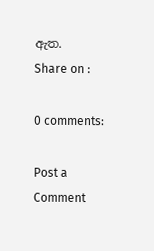ඇත.
Share on :

0 comments:

Post a Comment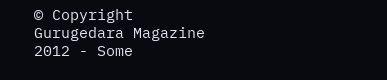© Copyright Gurugedara Magazine 2012 - Some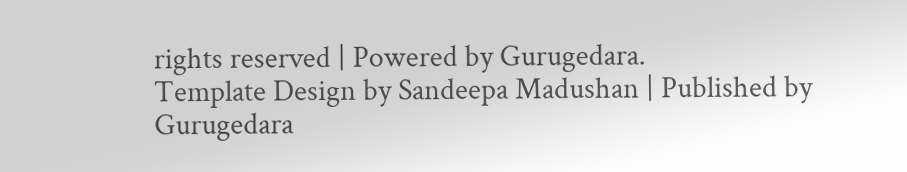rights reserved | Powered by Gurugedara.
Template Design by Sandeepa Madushan | Published by Gurugedara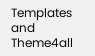Templates and Theme4all